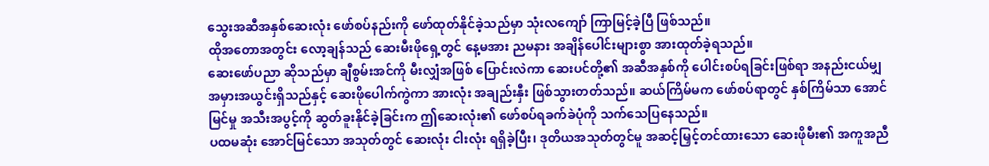သွေးအဆီအနှစ်ဆေးလုံး ဖော်စပ်နည်းကို ဖော်ထုတ်နိုင်ခဲ့သည်မှာ သုံးလကျော် ကြာမြင့်ခဲ့ပြီ ဖြစ်သည်။
ထိုအတောအတွင်း လော့ချန်သည် ဆေးမီးဖိုရှေ့တွင် နေ့မအား ညမနား အချိန်ပေါင်းများစွာ အားထုတ်ခဲ့ရသည်။
ဆေးဖော်ပညာ ဆိုသည်မှာ ချီစွမ်းအင်ကို မီးလျှံအဖြစ် ပြောင်းလဲကာ ဆေးပင်တို့၏ အဆီအနှစ်ကို ပေါင်းစပ်ရခြင်းဖြစ်ရာ အနည်းငယ်မျှ အမှားအယွင်းရှိသည်နှင့် ဆေးဖိုပေါက်ကွဲကာ အားလုံး အချည်းနှီး ဖြစ်သွားတတ်သည်။ ဆယ်ကြိမ်မက ဖော်စပ်ရာတွင် နှစ်ကြိမ်သာ အောင်မြင်မှု အသီးအပွင့်ကို ဆွတ်ခူးနိုင်ခဲ့ခြင်းက ဤဆေးလုံး၏ ဖော်စပ်ရခက်ခဲပုံကို သက်သေပြနေသည်။
ပထမဆုံး အောင်မြင်သော အသုတ်တွင် ဆေးလုံး ငါးလုံး ရရှိခဲ့ပြီး၊ ဒုတိယအသုတ်တွင်မူ အဆင့်မြှင့်တင်ထားသော ဆေးဖိုမီး၏ အကူအညီ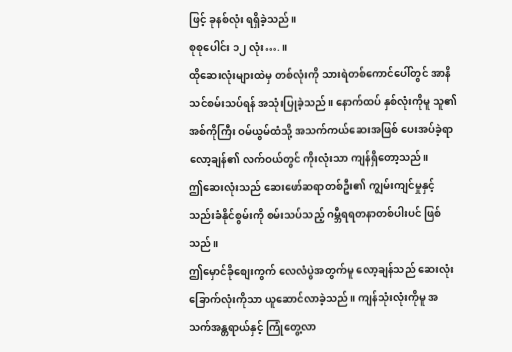ဖြင့် ခုနစ်လုံး ရရှိခဲ့သည်။
စုစုပေါင်း ၁၂ လုံး….။
ထိုဆေးလုံးများထဲမှ တစ်လုံးကို သားရဲတစ်ကောင်ပေါ်တွင် အာနိသင်စမ်းသပ်ရန် အသုံးပြုခဲ့သည်။ နောက်ထပ် နှစ်လုံးကိုမူ သူ၏ အစ်ကိုကြီး ဝမ်ယွမ်ထံသို့ အသက်ကယ်ဆေးအဖြစ် ပေးအပ်ခဲ့ရာ လော့ချန်၏ လက်ဝယ်တွင် ကိုးလုံးသာ ကျန်ရှိတော့သည်။
ဤဆေးလုံးသည် ဆေးဖော်ဆရာတစ်ဦး၏ ကျွမ်းကျင်မှုနှင့် သည်းခံနိုင်စွမ်းကို စမ်းသပ်သည့် ဂမ္ဘီရရတနာတစ်ပါးပင် ဖြစ်သည်။
ဤမှောင်ခိုစျေးကွက် လေလံပွဲအတွက်မူ လော့ချန်သည် ဆေးလုံးခြောက်လုံးကိုသာ ယူဆောင်လာခဲ့သည်။ ကျန်သုံးလုံးကိုမူ အသက်အန္တရာယ်နှင့် ကြုံတွေ့လာ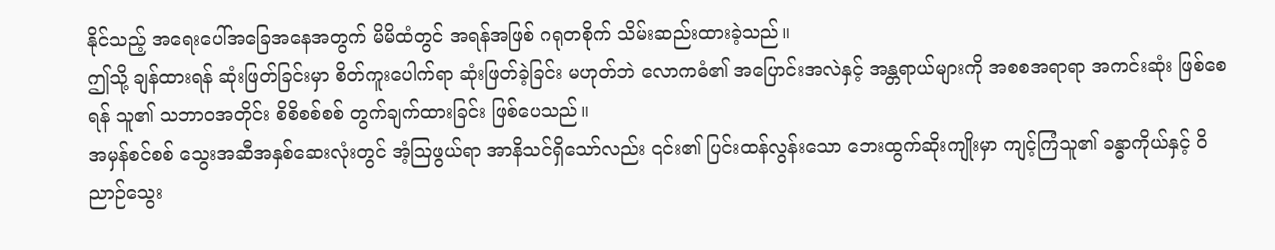နိုင်သည့် အရေးပေါ်အခြေအနေအတွက် မိမိထံတွင် အရန်အဖြစ် ဂရုတစိုက် သိမ်းဆည်းထားခဲ့သည်။
ဤသို့ ချန်ထားရန် ဆုံးဖြတ်ခြင်းမှာ စိတ်ကူးပေါက်ရာ ဆုံးဖြတ်ခဲ့ခြင်း မဟုတ်ဘဲ လောကဓံ၏ အပြောင်းအလဲနှင့် အန္တရာယ်များကို အစစအရာရာ အကင်းဆုံး ဖြစ်စေရန် သူ၏ သဘာဝအတိုင်း စိစိစစ်စစ် တွက်ချက်ထားခြင်း ဖြစ်ပေသည်။
အမှန်စင်စစ် သွေးအဆီအနှစ်ဆေးလုံးတွင် အံ့ဩဖွယ်ရာ အာနိသင်ရှိသော်လည်း ၎င်း၏ ပြင်းထန်လွန်းသော ဘေးထွက်ဆိုးကျိုးမှာ ကျင့်ကြံသူ၏ ခန္ဓာကိုယ်နှင့် ဝိညာဉ်သွေး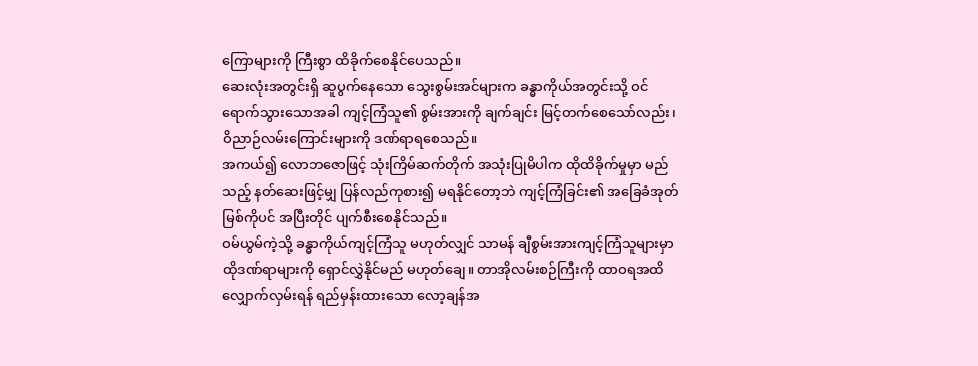ကြောများကို ကြီးစွာ ထိခိုက်စေနိုင်ပေသည်။
ဆေးလုံးအတွင်းရှိ ဆူပွက်နေသော သွေးစွမ်းအင်များက ခန္ဓာကိုယ်အတွင်းသို့ ဝင်ရောက်သွားသောအခါ ကျင့်ကြံသူ၏ စွမ်းအားကို ချက်ချင်း မြင့်တက်စေသော်လည်း၊ ဝိညာဉ်လမ်းကြောင်းများကို ဒဏ်ရာရစေသည်။
အကယ်၍ လောဘဇောဖြင့် သုံးကြိမ်ဆက်တိုက် အသုံးပြုမိပါက ထိုထိခိုက်မှုမှာ မည်သည့် နတ်ဆေးဖြင့်မျှ ပြန်လည်ကုစား၍ မရနိုင်တော့ဘဲ ကျင့်ကြံခြင်း၏ အခြေခံအုတ်မြစ်ကိုပင် အပြီးတိုင် ပျက်စီးစေနိုင်သည်။
ဝမ်ယွမ်ကဲ့သို့ ခန္ဓာကိုယ်ကျင့်ကြံသူ မဟုတ်လျှင် သာမန် ချီစွမ်းအားကျင့်ကြံသူများမှာ ထိုဒဏ်ရာများကို ရှောင်လွှဲနိုင်မည် မဟုတ်ချေ။ တာအိုလမ်းစဉ်ကြီးကို ထာဝရအထိ လျှောက်လှမ်းရန် ရည်မှန်းထားသော လော့ချန်အ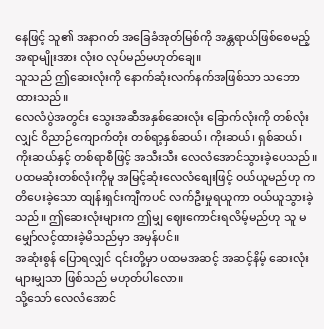နေဖြင့် သူ၏ အနာဂတ် အခြေခံအုတ်မြစ်ကို အန္တရာယ်ဖြစ်စေမည့် အရာမျိုးအား လုံးဝ လုပ်မည်မဟုတ်ချေ။
သူသည် ဤဆေးလုံးကို နောက်ဆုံးလက်နက်အဖြစ်သာ သဘောထားသည်။
လေလံပွဲအတွင်း သွေးအဆီအနှစ်ဆေးလုံး ခြောက်လုံးကို တစ်လုံးလျှင် ဝိညာဉ်ကျောက်တုံး တစ်ရာ့နှစ်ဆယ်၊ ကိုးဆယ်၊ ရှစ်ဆယ်၊ ကိုးဆယ်နှင့် တစ်ရာစီဖြင့် အသီးသီး လေလံအောင်သွားခဲ့ပေသည်။
ပထမဆုံးတစ်လုံးကိုမူ အမြင့်ဆုံးလေလံစျေးဖြင့် ဝယ်ယူမည်ဟု ကတိပေးခဲ့သော ထျန်းရှင်းကျီကပင် လက်ဦးမှုရယူကာ ဝယ်ယူသွားခဲ့သည်။ ဤဆေးလုံးများက ဤမျှ ဈေးကောင်းရလိမ့်မည်ဟု သူ မမျှော်လင့်ထားခဲ့မိသည်မှာ အမှန်ပင်။
အဆုံးစွန် ပြောရလျှင် ၎င်းတို့မှာ ပထမအဆင့် အဆင့်နိမ့် ဆေးလုံးများမျှသာ ဖြစ်သည် မဟုတ်ပါလော။
သို့သော် လေလံအောင်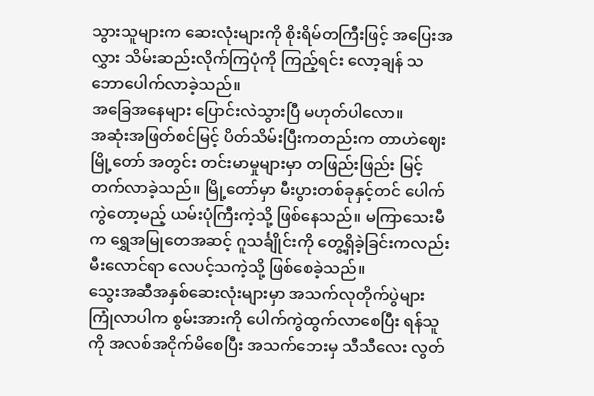သွားသူများက ဆေးလုံးများကို စိုးရိမ်တကြီးဖြင့် အပြေးအလွှား သိမ်းဆည်းလိုက်ကြပုံကို ကြည့်ရင်း လော့ချန် သဘောပေါက်လာခဲ့သည်။
အခြေအနေများ ပြောင်းလဲသွားပြီ မဟုတ်ပါလော။
အဆုံးအဖြတ်စင်မြင့် ပိတ်သိမ်းပြီးကတည်းက တာဟဲဈေးမြို့တော် အတွင်း တင်းမာမှုများမှာ တဖြည်းဖြည်း မြင့်တက်လာခဲ့သည်။ မြို့တော်မှာ မီးပွားတစ်ခုနှင့်တင် ပေါက်ကွဲတော့မည့် ယမ်းပုံကြီးကဲ့သို့ ဖြစ်နေသည်။ မကြာသေးမီက ရွှေအမြုတေအဆင့် ဂူသင်္ချိုင်းကို တွေ့ရှိခဲ့ခြင်းကလည်း မီးလောင်ရာ လေပင့်သကဲ့သို့ ဖြစ်စေခဲ့သည်။
သွေးအဆီအနှစ်ဆေးလုံးများမှာ အသက်လုတိုက်ပွဲများ ကြုံလာပါက စွမ်းအားကို ပေါက်ကွဲထွက်လာစေပြီး ရန်သူကို အလစ်အငိုက်မိစေပြီး အသက်ဘေးမှ သီသီလေး လွတ်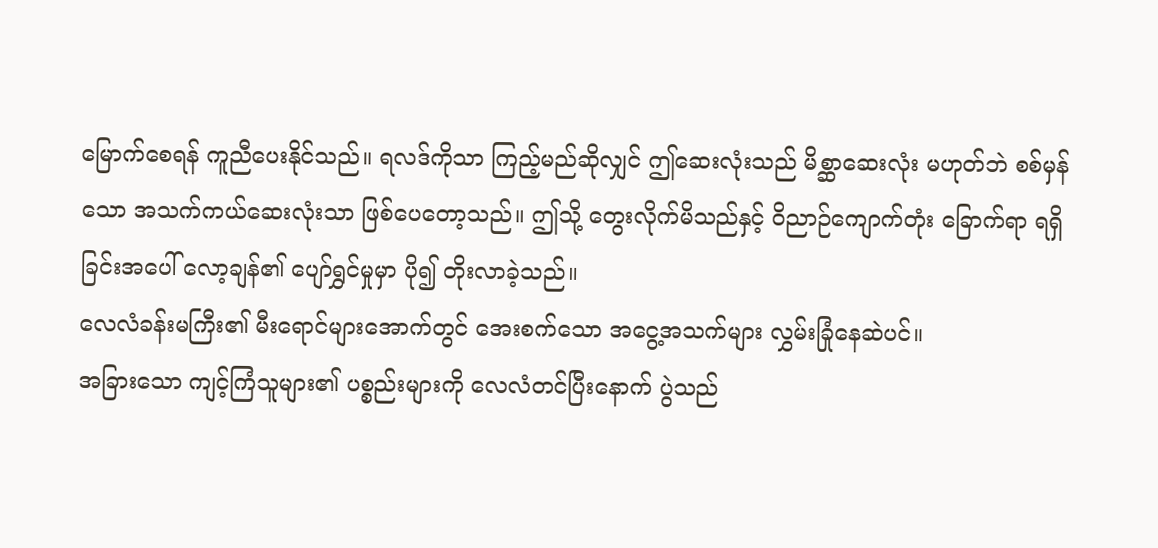မြောက်စေရန် ကူညီပေးနိုင်သည်။ ရလဒ်ကိုသာ ကြည့်မည်ဆိုလျှင် ဤဆေးလုံးသည် မိစ္ဆာဆေးလုံး မဟုတ်ဘဲ စစ်မှန်သော အသက်ကယ်ဆေးလုံးသာ ဖြစ်ပေတော့သည်။ ဤသို့ တွေးလိုက်မိသည်နှင့် ဝိညာဉ်ကျောက်တုံး ခြောက်ရာ ရရှိခြင်းအပေါ် လော့ချန်၏ ပျော်ရွှင်မှုမှာ ပို၍ တိုးလာခဲ့သည်။
လေလံခန်းမကြီး၏ မီးရောင်များအောက်တွင် အေးစက်သော အငွေ့အသက်များ လွှမ်းခြုံနေဆဲပင်။
အခြားသော ကျင့်ကြံသူများ၏ ပစ္စည်းများကို လေလံတင်ပြီးနောက် ပွဲသည်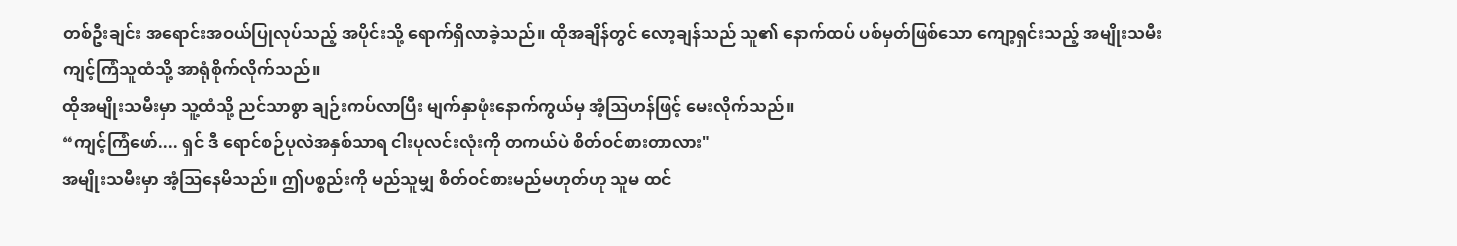တစ်ဦးချင်း အရောင်းအဝယ်ပြုလုပ်သည့် အပိုင်းသို့ ရောက်ရှိလာခဲ့သည်။ ထိုအချိန်တွင် လော့ချန်သည် သူ၏ နောက်ထပ် ပစ်မှတ်ဖြစ်သော ကျော့ရှင်းသည့် အမျိုးသမီးကျင့်ကြံသူထံသို့ အာရုံစိုက်လိုက်သည်။
ထိုအမျိုးသမီးမှာ သူ့ထံသို့ ညင်သာစွာ ချဉ်းကပ်လာပြီး မျက်နှာဖုံးနောက်ကွယ်မှ အံ့ဩဟန်ဖြင့် မေးလိုက်သည်။
“ကျင့်ကြံဖော်.... ရှင် ဒီ ရောင်စဉ်ပုလဲအနှစ်သာရ ငါးပုလင်းလုံးကို တကယ်ပဲ စိတ်ဝင်စားတာလား"
အမျိုးသမီးမှာ အံ့ဩနေမိသည်။ ဤပစ္စည်းကို မည်သူမျှ စိတ်ဝင်စားမည်မဟုတ်ဟု သူမ ထင်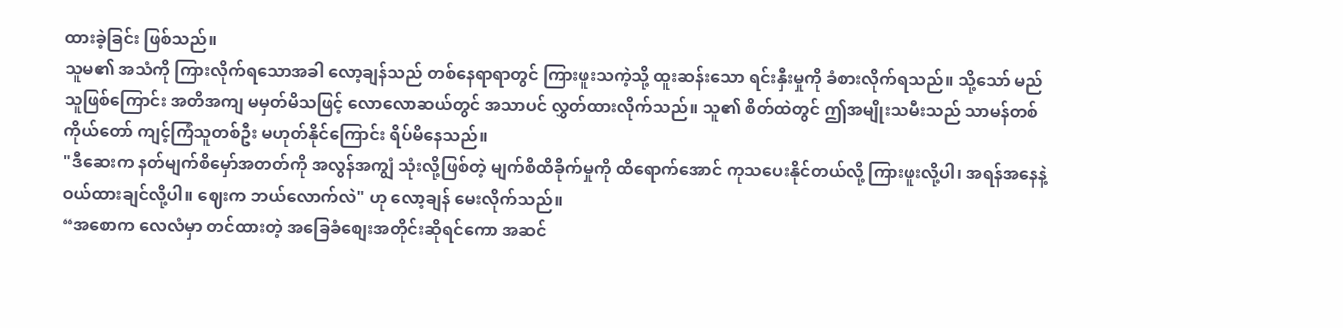ထားခဲ့ခြင်း ဖြစ်သည်။
သူမ၏ အသံကို ကြားလိုက်ရသောအခါ လော့ချန်သည် တစ်နေရာရာတွင် ကြားဖူးသကဲ့သို့ ထူးဆန်းသော ရင်းနှီးမှုကို ခံစားလိုက်ရသည်။ သို့သော် မည်သူဖြစ်ကြောင်း အတိအကျ မမှတ်မိသဖြင့် လောလောဆယ်တွင် အသာပင် လွှတ်ထားလိုက်သည်။ သူ၏ စိတ်ထဲတွင် ဤအမျိုးသမီးသည် သာမန်တစ်ကိုယ်တော် ကျင့်ကြံသူတစ်ဦး မဟုတ်နိုင်ကြောင်း ရိပ်မိနေသည်။
"ဒီဆေးက နတ်မျက်စိမှော်အတတ်ကို အလွန်အကျွံ သုံးလို့ဖြစ်တဲ့ မျက်စိထိခိုက်မှုကို ထိရောက်အောင် ကုသပေးနိုင်တယ်လို့ ကြားဖူးလို့ပါ၊ အရန်အနေနဲ့ ဝယ်ထားချင်လို့ပါ။ ဈေးက ဘယ်လောက်လဲ" ဟု လော့ချန် မေးလိုက်သည်။
“အစောက လေလံမှာ တင်ထားတဲ့ အခြေခံစျေးအတိုင်းဆိုရင်ကော အဆင်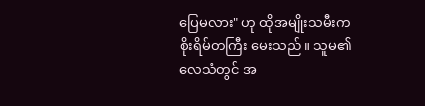ပြေမလား" ဟု ထိုအမျိုးသမီးက စိုးရိမ်တကြီး မေးသည်။ သူမ၏ လေသံတွင် အ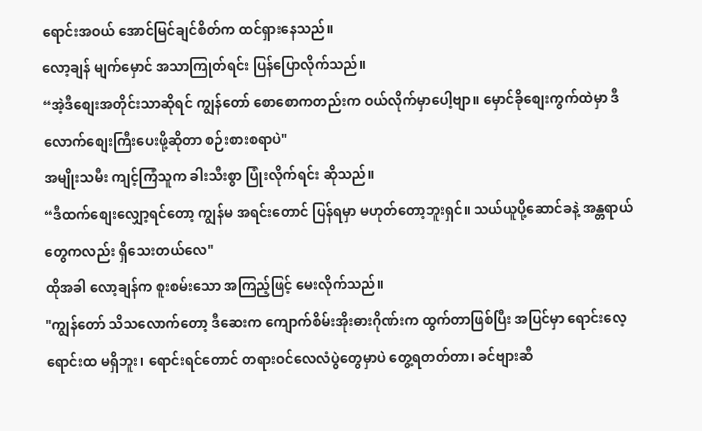ရောင်းအဝယ် အောင်မြင်ချင်စိတ်က ထင်ရှားနေသည်။
လော့ချန် မျက်မှောင် အသာကြုတ်ရင်း ပြန်ပြောလိုက်သည်။
“အဲ့ဒီစျေးအတိုင်းသာဆိုရင် ကျွန်တော် စောစောကတည်းက ဝယ်လိုက်မှာပေါ့ဗျာ။ မှောင်ခိုစျေးကွက်ထဲမှာ ဒီလောက်စျေးကြီးပေးဖို့ဆိုတာ စဉ်းစားစရာပဲ"
အမျိုးသမီး ကျင့်ကြံသူက ခါးသီးစွာ ပြုံးလိုက်ရင်း ဆိုသည်။
“ဒီထက်စျေးလျှော့ရင်တော့ ကျွန်မ အရင်းတောင် ပြန်ရမှာ မဟုတ်တော့ဘူးရှင်။ သယ်ယူပို့ဆောင်ခနဲ့ အန္တရာယ်တွေကလည်း ရှိသေးတယ်လေ"
ထိုအခါ လော့ချန်က စူးစမ်းသော အကြည့်ဖြင့် မေးလိုက်သည်။
"ကျွန်တော် သိသလောက်တော့ ဒီဆေးက ကျောက်စိမ်းအိုးဓားဂိုဏ်းက ထွက်တာဖြစ်ပြီး အပြင်မှာ ရောင်းလေ့ရောင်းထ မရှိဘူး၊ ရောင်းရင်တောင် တရားဝင်လေလံပွဲတွေမှာပဲ တွေ့ရတတ်တာ၊ ခင်ဗျားဆီ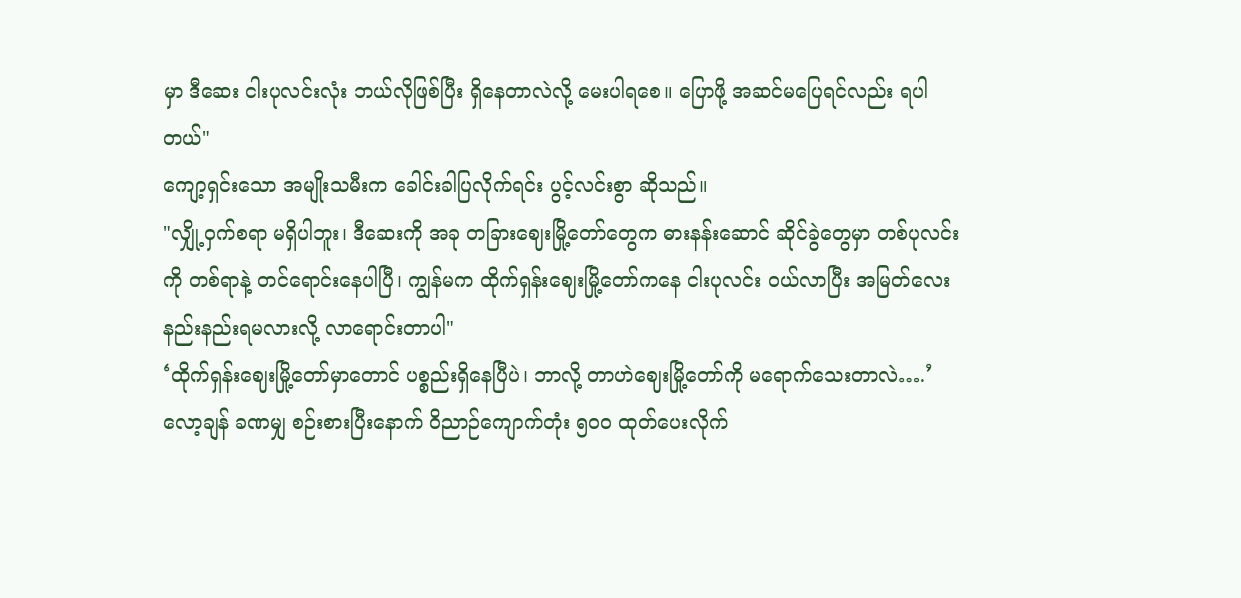မှာ ဒီဆေး ငါးပုလင်းလုံး ဘယ်လိုဖြစ်ပြီး ရှိနေတာလဲလို့ မေးပါရစေ။ ပြောဖို့ အဆင်မပြေရင်လည်း ရပါတယ်"
ကျော့ရှင်းသော အမျိုးသမီးက ခေါင်းခါပြလိုက်ရင်း ပွင့်လင်းစွာ ဆိုသည်။
"လျှို့ဝှက်စရာ မရှိပါဘူး၊ ဒီဆေးကို အခု တခြားဈေးမြို့တော်တွေက ဓားနန်းဆောင် ဆိုင်ခွဲတွေမှာ တစ်ပုလင်းကို တစ်ရာနဲ့ တင်ရောင်းနေပါပြီ၊ ကျွန်မက ထိုက်ရှန်းဈေးမြို့တော်ကနေ ငါးပုလင်း ဝယ်လာပြီး အမြတ်လေး နည်းနည်းရမလားလို့ လာရောင်းတာပါ"
‘ထိုက်ရှန်းဈေးမြို့တော်မှာတောင် ပစ္စည်းရှိနေပြီပဲ၊ ဘာလို့ တာဟဲဈေးမြို့တော်ကို မရောက်သေးတာလဲ….’
လော့ချန် ခဏမျှ စဉ်းစားပြီးနောက် ဝိညာဉ်ကျောက်တုံး ၅၀၀ ထုတ်ပေးလိုက်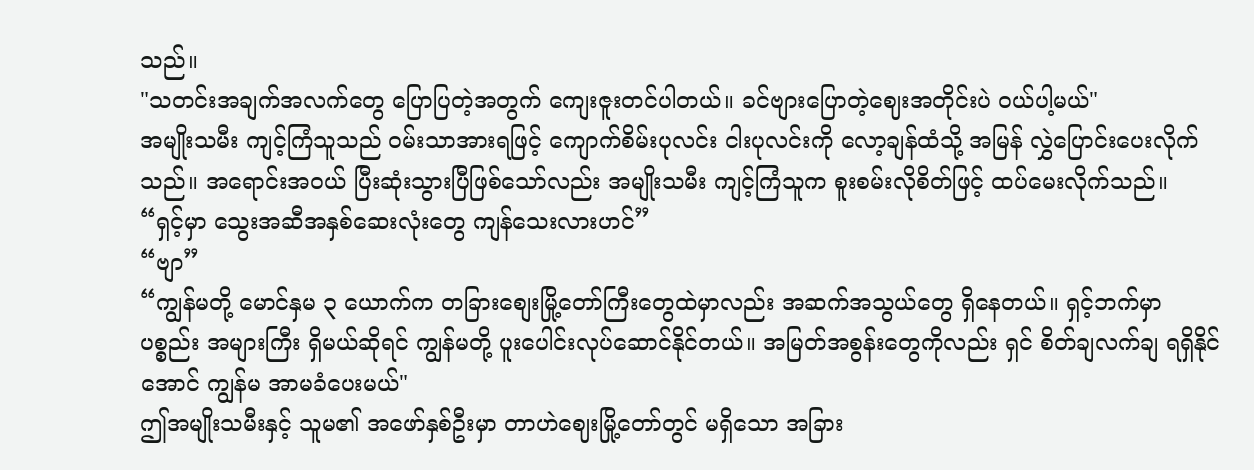သည်။
"သတင်းအချက်အလက်တွေ ပြောပြတဲ့အတွက် ကျေးဇူးတင်ပါတယ်။ ခင်ဗျားပြောတဲ့ဈေးအတိုင်းပဲ ဝယ်ပါ့မယ်"
အမျိုးသမီး ကျင့်ကြံသူသည် ဝမ်းသာအားရဖြင့် ကျောက်စိမ်းပုလင်း ငါးပုလင်းကို လော့ချန်ထံသို့ အမြန် လွှဲပြောင်းပေးလိုက်သည်။ အရောင်းအဝယ် ပြီးဆုံးသွားပြီဖြစ်သော်လည်း အမျိုးသမီး ကျင့်ကြံသူက စူးစမ်းလိုစိတ်ဖြင့် ထပ်မေးလိုက်သည်။
“ရှင့်မှာ သွေးအဆီအနှစ်ဆေးလုံးတွေ ကျန်သေးလားဟင်”
“ဗျာ”
“ကျွန်မတို့ မောင်နှမ ၃ ယောက်က တခြားစျေးမြို့တော်ကြီးတွေထဲမှာလည်း အဆက်အသွယ်တွေ ရှိနေတယ်။ ရှင့်ဘက်မှာ ပစ္စည်း အများကြီး ရှိမယ်ဆိုရင် ကျွန်မတို့ ပူးပေါင်းလုပ်ဆောင်နိုင်တယ်။ အမြတ်အစွန်းတွေကိုလည်း ရှင် စိတ်ချလက်ချ ရရှိနိုင်အောင် ကျွန်မ အာမခံပေးမယ်"
ဤအမျိုးသမီးနှင့် သူမ၏ အဖော်နှစ်ဦးမှာ တာဟဲဈေးမြို့တော်တွင် မရှိသော အခြား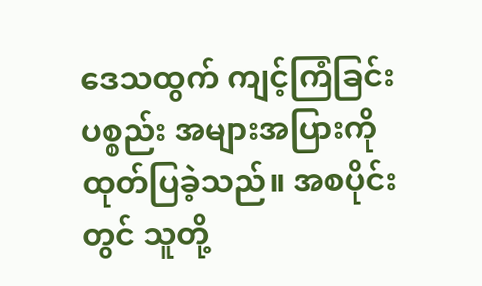ဒေသထွက် ကျင့်ကြံခြင်းပစ္စည်း အများအပြားကို ထုတ်ပြခဲ့သည်။ အစပိုင်းတွင် သူတို့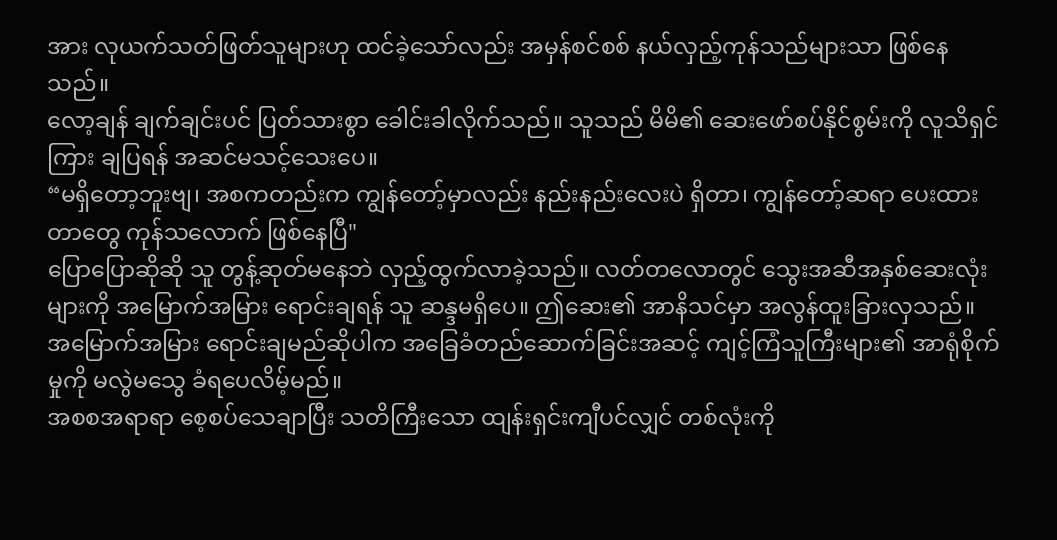အား လုယက်သတ်ဖြတ်သူများဟု ထင်ခဲ့သော်လည်း အမှန်စင်စစ် နယ်လှည့်ကုန်သည်များသာ ဖြစ်နေသည်။
လော့ချန် ချက်ချင်းပင် ပြတ်သားစွာ ခေါင်းခါလိုက်သည်။ သူသည် မိမိ၏ ဆေးဖော်စပ်နိုင်စွမ်းကို လူသိရှင်ကြား ချပြရန် အဆင်မသင့်သေးပေ။
“မရှိတော့ဘူးဗျ၊ အစကတည်းက ကျွန်တော့်မှာလည်း နည်းနည်းလေးပဲ ရှိတာ၊ ကျွန်တော့်ဆရာ ပေးထားတာတွေ ကုန်သလောက် ဖြစ်နေပြီ"
ပြောပြောဆိုဆို သူ တွန့်ဆုတ်မနေဘဲ လှည့်ထွက်လာခဲ့သည်။ လတ်တလောတွင် သွေးအဆီအနှစ်ဆေးလုံးများကို အမြောက်အမြား ရောင်းချရန် သူ ဆန္ဒမရှိပေ။ ဤဆေး၏ အာနိသင်မှာ အလွန်ထူးခြားလှသည်။ အမြောက်အမြား ရောင်းချမည်ဆိုပါက အခြေခံတည်ဆောက်ခြင်းအဆင့် ကျင့်ကြံသူကြီးများ၏ အာရုံစိုက်မှုကို မလွဲမသွေ ခံရပေလိမ့်မည်။
အစစအရာရာ စေ့စပ်သေချာပြီး သတိကြီးသော ထျန်းရှင်းကျီပင်လျှင် တစ်လုံးကို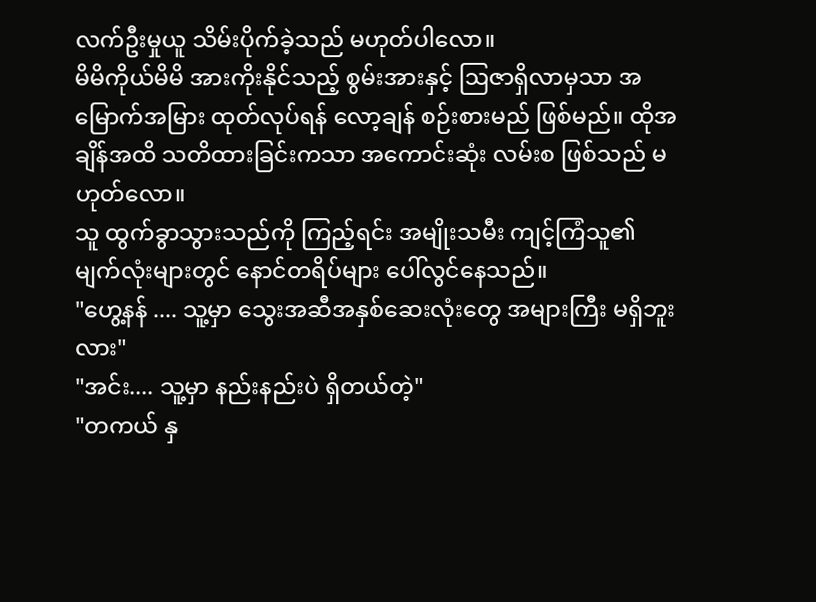လက်ဦးမှုယူ သိမ်းပိုက်ခဲ့သည် မဟုတ်ပါလော။
မိမိကိုယ်မိမိ အားကိုးနိုင်သည့် စွမ်းအားနှင့် ဩဇာရှိလာမှသာ အမြောက်အမြား ထုတ်လုပ်ရန် လော့ချန် စဉ်းစားမည် ဖြစ်မည်။ ထိုအချိန်အထိ သတိထားခြင်းကသာ အကောင်းဆုံး လမ်းစ ဖြစ်သည် မဟုတ်လော။
သူ ထွက်ခွာသွားသည်ကို ကြည့်ရင်း အမျိုးသမီး ကျင့်ကြံသူ၏ မျက်လုံးများတွင် နောင်တရိပ်များ ပေါ်လွင်နေသည်။
"ဟွေ့နန် .... သူ့မှာ သွေးအဆီအနှစ်ဆေးလုံးတွေ အများကြီး မရှိဘူးလား"
"အင်း.... သူ့မှာ နည်းနည်းပဲ ရှိတယ်တဲ့"
"တကယ် နှ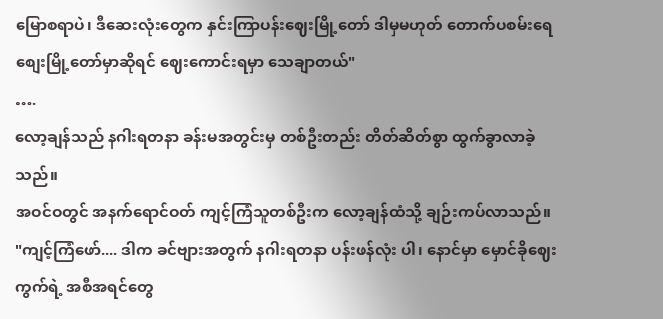မြောစရာပဲ၊ ဒီဆေးလုံးတွေက နှင်းကြာပန်းဈေးမြို့တော် ဒါမှမဟုတ် တောက်ပစမ်းရေစျေးမြို့တော်မှာဆိုရင် ဈေးကောင်းရမှာ သေချာတယ်"
….
လော့ချန်သည် နဂါးရတနာ ခန်းမအတွင်းမှ တစ်ဦးတည်း တိတ်ဆိတ်စွာ ထွက်ခွာလာခဲ့သည်။
အဝင်ဝတွင် အနက်ရောင်ဝတ် ကျင့်ကြံသူတစ်ဦးက လော့ချန်ထံသို့ ချဉ်းကပ်လာသည်။
"ကျင့်ကြံဖော်.... ဒါက ခင်ဗျားအတွက် နဂါးရတနာ ပန်းဖန်လုံး ပါ၊ နောင်မှာ မှောင်ခိုဈေးကွက်ရဲ့ အစီအရင်တွေ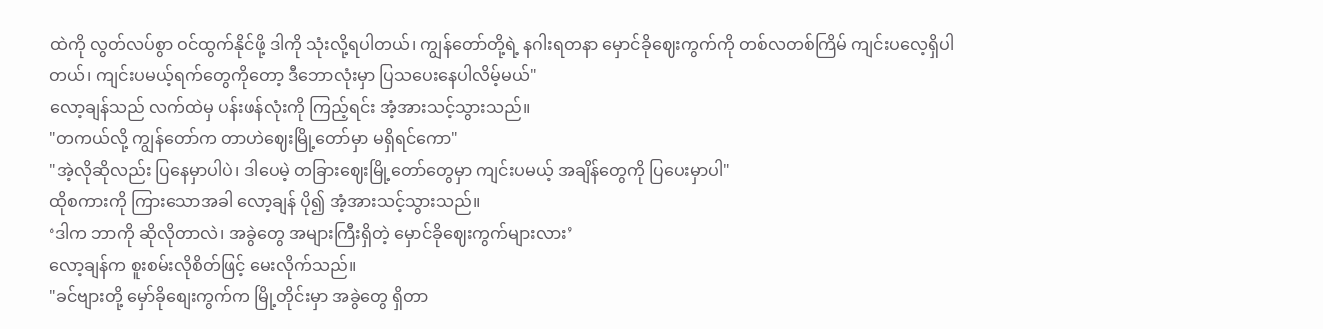ထဲကို လွတ်လပ်စွာ ဝင်ထွက်နိုင်ဖို့ ဒါကို သုံးလို့ရပါတယ်၊ ကျွန်တော်တို့ရဲ့ နဂါးရတနာ မှောင်ခိုဈေးကွက်ကို တစ်လတစ်ကြိမ် ကျင်းပလေ့ရှိပါတယ်၊ ကျင်းပမယ့်ရက်တွေကိုတော့ ဒီဘောလုံးမှာ ပြသပေးနေပါလိမ့်မယ်"
လော့ချန်သည် လက်ထဲမှ ပန်းဖန်လုံးကို ကြည့်ရင်း အံ့အားသင့်သွားသည်။
"တကယ်လို့ ကျွန်တော်က တာဟဲဈေးမြို့တော်မှာ မရှိရင်ကော"
"အဲ့လိုဆိုလည်း ပြနေမှာပါပဲ၊ ဒါပေမဲ့ တခြားဈေးမြို့တော်တွေမှာ ကျင်းပမယ့် အချိန်တွေကို ပြပေးမှာပါ"
ထိုစကားကို ကြားသောအခါ လော့ချန် ပို၍ အံ့အားသင့်သွားသည်။
‘ဒါက ဘာကို ဆိုလိုတာလဲ၊ အခွဲတွေ အများကြီးရှိတဲ့ မှောင်ခိုဈေးကွက်များလား’
လော့ချန်က စူးစမ်းလိုစိတ်ဖြင့် မေးလိုက်သည်။
"ခင်ဗျားတို့ မှော်ခိုစျေးကွက်က မြို့တိုင်းမှာ အခွဲတွေ ရှိတာ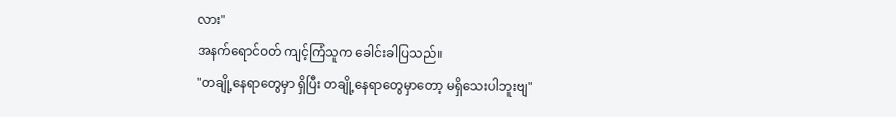လား"
အနက်ရောင်ဝတ် ကျင့်ကြံသူက ခေါင်းခါပြသည်။
"တချို့နေရာတွေမှာ ရှိပြီး တချို့နေရာတွေမှာတော့ မရှိသေးပါဘူးဗျ"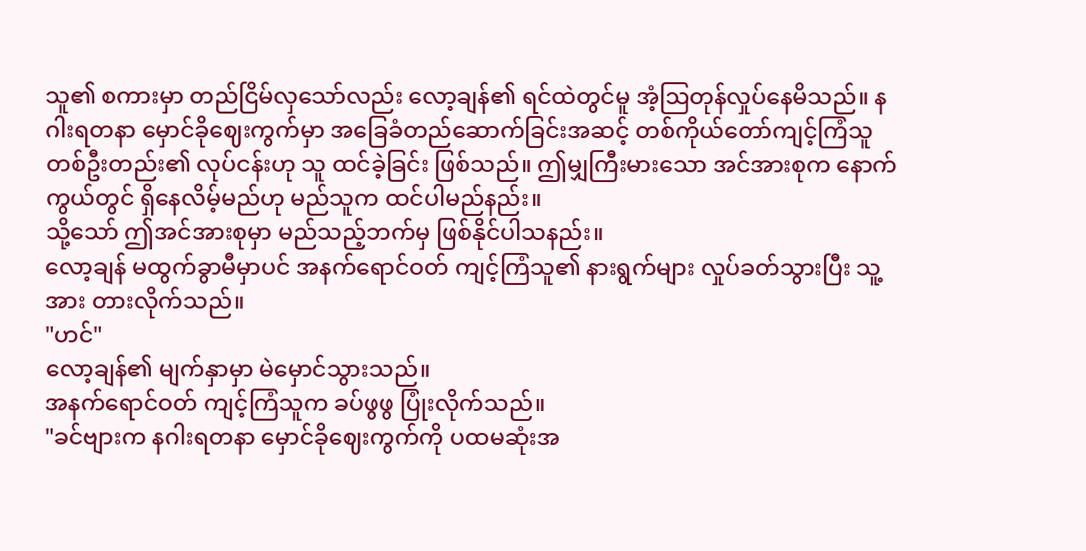သူ၏ စကားမှာ တည်ငြိမ်လှသော်လည်း လော့ချန်၏ ရင်ထဲတွင်မူ အံ့ဩတုန်လှုပ်နေမိသည်။ နဂါးရတနာ မှောင်ခိုဈေးကွက်မှာ အခြေခံတည်ဆောက်ခြင်းအဆင့် တစ်ကိုယ်တော်ကျင့်ကြံသူတစ်ဦးတည်း၏ လုပ်ငန်းဟု သူ ထင်ခဲ့ခြင်း ဖြစ်သည်။ ဤမျှကြီးမားသော အင်အားစုက နောက်ကွယ်တွင် ရှိနေလိမ့်မည်ဟု မည်သူက ထင်ပါမည်နည်း။
သို့သော် ဤအင်အားစုမှာ မည်သည့်ဘက်မှ ဖြစ်နိုင်ပါသနည်း။
လော့ချန် မထွက်ခွာမီမှာပင် အနက်ရောင်ဝတ် ကျင့်ကြံသူ၏ နားရွက်များ လှုပ်ခတ်သွားပြီး သူ့အား တားလိုက်သည်။
"ဟင်"
လော့ချန်၏ မျက်နှာမှာ မဲမှောင်သွားသည်။
အနက်ရောင်ဝတ် ကျင့်ကြံသူက ခပ်ဖွဖွ ပြုံးလိုက်သည်။
"ခင်ဗျားက နဂါးရတနာ မှောင်ခိုဈေးကွက်ကို ပထမဆုံးအ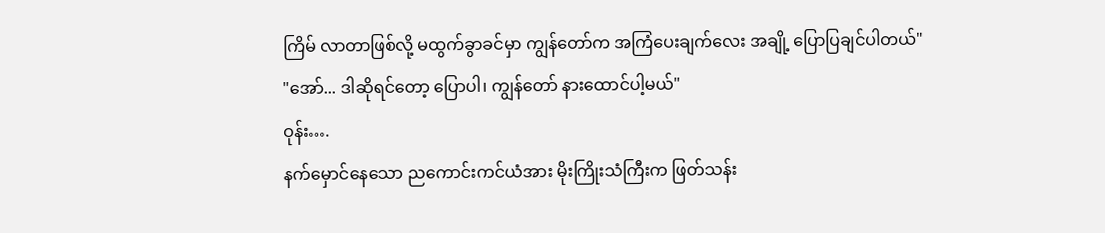ကြိမ် လာတာဖြစ်လို့ မထွက်ခွာခင်မှာ ကျွန်တော်က အကြံပေးချက်လေး အချို့ ပြောပြချင်ပါတယ်"
"အော်... ဒါဆိုရင်တော့ ပြောပါ၊ ကျွန်တော် နားထောင်ပါ့မယ်"
ဝုန်း….
နက်မှောင်နေသော ညကောင်းကင်ယံအား မိုးကြိုးသံကြီးက ဖြတ်သန်း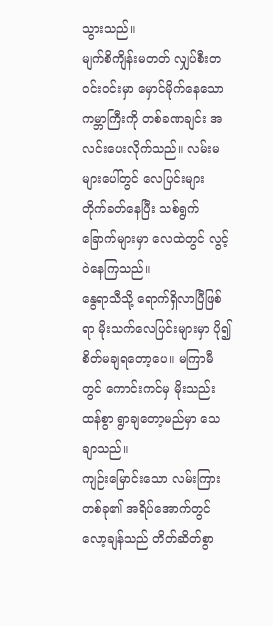သွားသည်။
မျက်စိကျိန်းမတတ် လျှပ်စီးတဝင်းဝင်းမှာ မှောင်မိုက်နေသော ကမ္ဘာကြီးကို တစ်ခဏချင်း အလင်းပေးလိုက်သည်။ လမ်းမများပေါ်တွင် လေပြင်းများ တိုက်ခတ်နေပြီး သစ်ရွက်ခြောက်များမှာ လေထဲတွင် လွင့်ဝဲနေကြသည်။
နွေရာသီသို့ ရောက်ရှိလာပြီဖြစ်ရာ မိုးသက်လေပြင်းများမှာ ပို၍ စိတ်မချရတော့ပေ။ မကြာမီတွင် ကောင်းကင်မှ မိုးသည်းထန်စွာ ရွာချတော့မည်မှာ သေချာသည်။
ကျဉ်းမြောင်းသော လမ်းကြားတစ်ခု၏ အရိပ်အောက်တွင် လော့ချန်သည် တိတ်ဆိတ်စွာ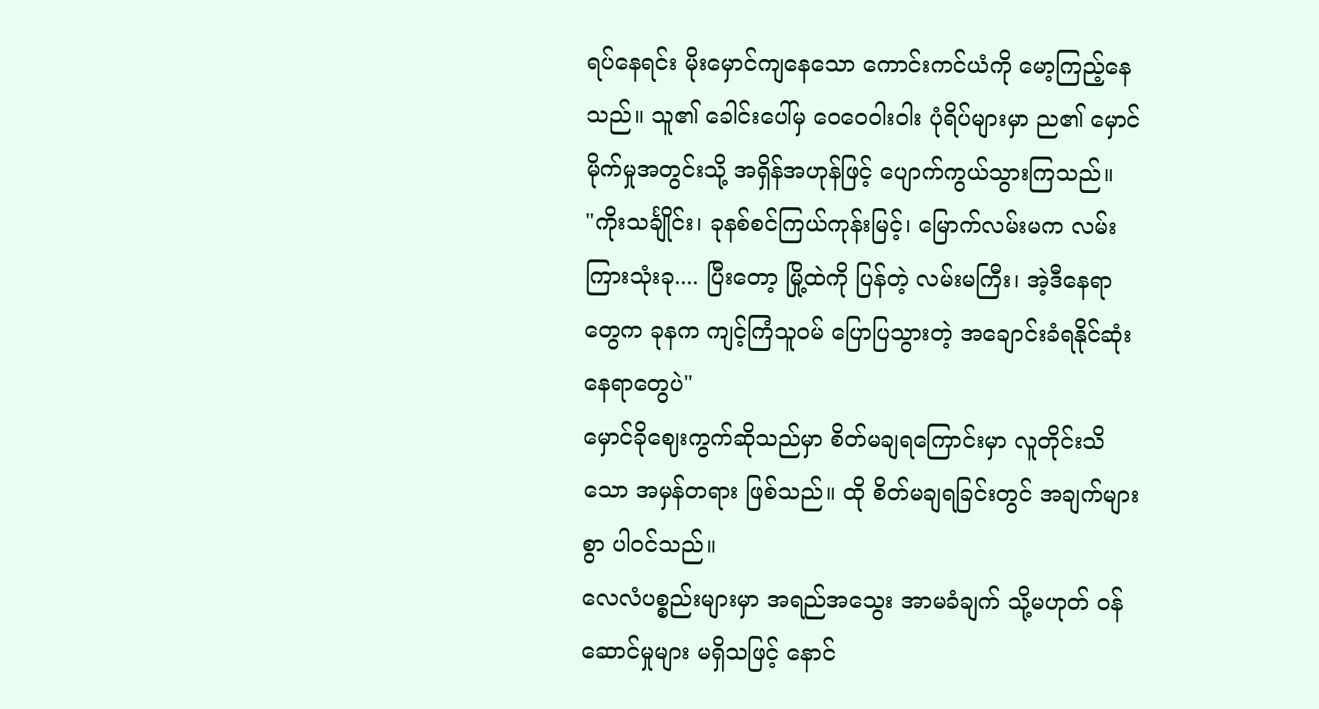ရပ်နေရင်း မိုးမှောင်ကျနေသော ကောင်းကင်ယံကို မော့ကြည့်နေသည်။ သူ၏ ခေါင်းပေါ်မှ ဝေဝေဝါးဝါး ပုံရိပ်များမှာ ည၏ မှောင်မိုက်မှုအတွင်းသို့ အရှိန်အဟုန်ဖြင့် ပျောက်ကွယ်သွားကြသည်။
"ကိုးသင်္ချိုင်း၊ ခုနစ်စင်ကြယ်ကုန်းမြင့်၊ မြောက်လမ်းမက လမ်းကြားသုံးခု.... ပြီးတော့ မြို့ထဲကို ပြန်တဲ့ လမ်းမကြီး၊ အဲ့ဒီနေရာတွေက ခုနက ကျင့်ကြံသူဝမ် ပြောပြသွားတဲ့ အချောင်းခံရနိုင်ဆုံး နေရာတွေပဲ"
မှောင်ခိုဈေးကွက်ဆိုသည်မှာ စိတ်မချရကြောင်းမှာ လူတိုင်းသိသော အမှန်တရား ဖြစ်သည်။ ထို စိတ်မချရခြင်းတွင် အချက်များစွာ ပါဝင်သည်။
လေလံပစ္စည်းများမှာ အရည်အသွေး အာမခံချက် သို့မဟုတ် ဝန်ဆောင်မှုများ မရှိသဖြင့် နောင်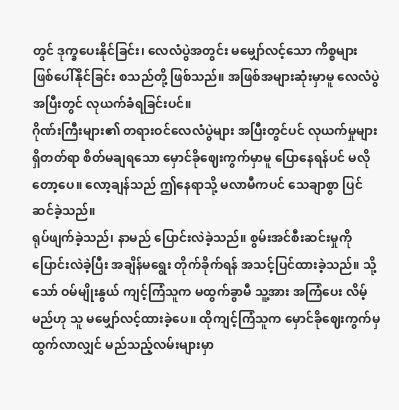တွင် ဒုက္ခပေးနိုင်ခြင်း၊ လေလံပွဲအတွင်း မမျှော်လင့်သော ကိစ္စများ ဖြစ်ပေါ်နိုင်ခြင်း စသည်တို့ ဖြစ်သည်။ အဖြစ်အများဆုံးမှာမူ လေလံပွဲအပြီးတွင် လုယက်ခံရခြင်းပင်။
ဂိုဏ်းကြီးများ၏ တရားဝင်လေလံပွဲများ အပြီးတွင်ပင် လုယက်မှုများ ရှိတတ်ရာ စိတ်မချရသော မှောင်ခိုဈေးကွက်မှာမူ ပြောနေရန်ပင် မလိုတော့ပေ။ လော့ချန်သည် ဤနေရာသို့ မလာမီကပင် သေချာစွာ ပြင်ဆင်ခဲ့သည်။
ရုပ်ဖျက်ခဲ့သည်၊ နာမည် ပြောင်းလဲခဲ့သည်။ စွမ်းအင်စီးဆင်းမှုကို ပြောင်းလဲခဲ့ပြီး အချိန်မရွေး တိုက်ခိုက်ရန် အသင့်ပြင်ထားခဲ့သည်။ သို့သော် ဝမ်မျိုးနွယ် ကျင့်ကြံသူက မထွက်ခွာမီ သူ့အား အကြံပေး လိမ့်မည်ဟု သူ မမျှော်လင့်ထားခဲ့ပေ။ ထိုကျင့်ကြံသူက မှောင်ခိုဈေးကွက်မှ ထွက်လာလျှင် မည်သည့်လမ်းများမှာ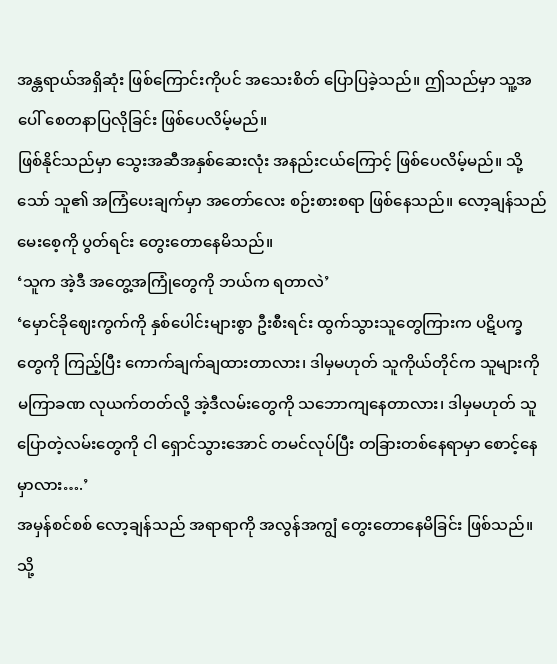အန္တရာယ်အရှိဆုံး ဖြစ်ကြောင်းကိုပင် အသေးစိတ် ပြောပြခဲ့သည်။ ဤသည်မှာ သူ့အပေါ် စေတနာပြလိုခြင်း ဖြစ်ပေလိမ့်မည်။
ဖြစ်နိုင်သည်မှာ သွေးအဆီအနှစ်ဆေးလုံး အနည်းငယ်ကြောင့် ဖြစ်ပေလိမ့်မည်။ သို့သော် သူ၏ အကြံပေးချက်မှာ အတော်လေး စဉ်းစားစရာ ဖြစ်နေသည်။ လော့ချန်သည် မေးစေ့ကို ပွတ်ရင်း တွေးတောနေမိသည်။
‘သူက အဲ့ဒီ အတွေ့အကြုံတွေကို ဘယ်က ရတာလဲ’
‘မှောင်ခိုဈေးကွက်ကို နှစ်ပေါင်းများစွာ ဦးစီးရင်း ထွက်သွားသူတွေကြားက ပဋိပက္ခတွေကို ကြည့်ပြီး ကောက်ချက်ချထားတာလား၊ ဒါမှမဟုတ် သူကိုယ်တိုင်က သူများကို မကြာခဏ လုယက်တတ်လို့ အဲ့ဒီလမ်းတွေကို သဘောကျနေတာလား၊ ဒါမှမဟုတ် သူပြောတဲ့လမ်းတွေကို ငါ ရှောင်သွားအောင် တမင်လုပ်ပြီး တခြားတစ်နေရာမှာ စောင့်နေမှာလား….’
အမှန်စင်စစ် လော့ချန်သည် အရာရာကို အလွန်အကျွံ တွေးတောနေမိခြင်း ဖြစ်သည်။
သို့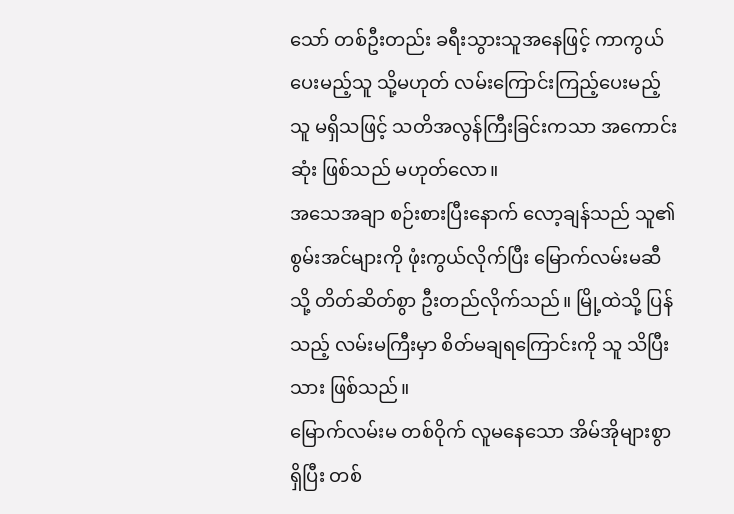သော် တစ်ဦးတည်း ခရီးသွားသူအနေဖြင့် ကာကွယ်ပေးမည့်သူ သို့မဟုတ် လမ်းကြောင်းကြည့်ပေးမည့်သူ မရှိသဖြင့် သတိအလွန်ကြီးခြင်းကသာ အကောင်းဆုံး ဖြစ်သည် မဟုတ်လော။
အသေအချာ စဉ်းစားပြီးနောက် လော့ချန်သည် သူ၏ စွမ်းအင်များကို ဖုံးကွယ်လိုက်ပြီး မြောက်လမ်းမဆီသို့ တိတ်ဆိတ်စွာ ဦးတည်လိုက်သည်။ မြို့ထဲသို့ ပြန်သည့် လမ်းမကြီးမှာ စိတ်မချရကြောင်းကို သူ သိပြီးသား ဖြစ်သည်။
မြောက်လမ်းမ တစ်ဝိုက် လူမနေသော အိမ်အိုများစွာ ရှိပြီး တစ်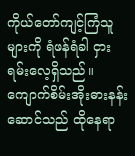ကိုယ်တော်ကျင့်ကြံသူများကို ရံဖန်ရံခါ ငှားရမ်းလေ့ရှိသည်။ ကျောက်စိမ်းအိုးဓားနန်းဆောင်သည် ထိုနေရာ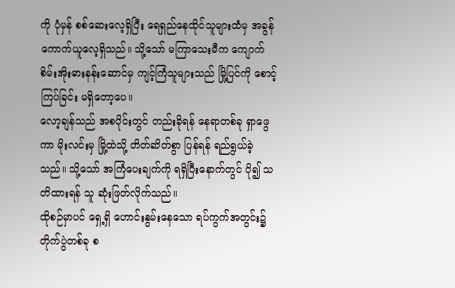ကို ပုံမှန် စစ်ဆေးလေ့ရှိပြီး ရေရှည်နေထိုင်သူများထံမှ အခွန် ကောက်ယူလေ့ရှိသည်။ သို့သော် မကြာသေးမီက ကျောက်စိမ်းအိုးဓားနန်းဆောင်မှ ကျင့်ကြံသူများသည် မြို့ပြင်ကို စောင့်ကြပ်ခြင်း မရှိတော့ပေ။
လော့ချန်သည် အစပိုင်းတွင် တည်းခိုရန် နေရာတစ်ခု ရှာဖွေကာ မိုးလင်းမှ မြို့ထဲသို့ တိတ်ဆိတ်စွာ ပြန်ရန် ရည်ရွယ်ခဲ့သည်။ သို့သော် အကြံပေးချက်ကို ရရှိပြီးနောက်တွင် ပို၍ သတိထားရန် သူ ဆုံးဖြတ်လိုက်သည်။
ထိုစဉ်မှာပင် ရှေ့ရှိ ဟောင်းနွမ်းနေသော ရပ်ကွက်အတွင်း၌ တိုက်ပွဲတစ်ခု စ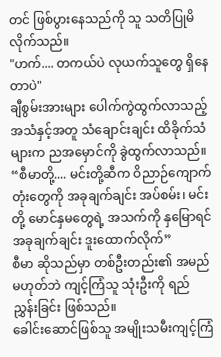တင် ဖြစ်ပွားနေသည်ကို သူ သတိပြုမိလိုက်သည်။
"ဟက်.... တကယ်ပဲ လုယက်သူတွေ ရှိနေတာပဲ"
ချီစွမ်းအားများ ပေါက်ကွဲထွက်လာသည့် အသံနှင့်အတူ သံချောင်းချင်း ထိခိုက်သံများက ညအမှောင်ကို ခွဲထွက်လာသည်။
“စီမာတို့.... မင်းတို့ဆီက ဝိညာဉ်ကျောက်တုံးတွေကို အခုချက်ချင်း အပ်စမ်း၊ မင်းတို့ မောင်နှမတွေရဲ့ အသက်ကို နှမြောရင် အခုချက်ချင်း ဒူးထောက်လိုက်”
စီမာ ဆိုသည်မှာ တစ်ဦးတည်း၏ အမည် မဟုတ်ဘဲ ကျင့်ကြံသူ သုံးဦးကို ရည်ညွှန်းခြင်း ဖြစ်သည်။
ခေါင်းဆောင်ဖြစ်သူ အမျိုးသမီးကျင့်ကြံ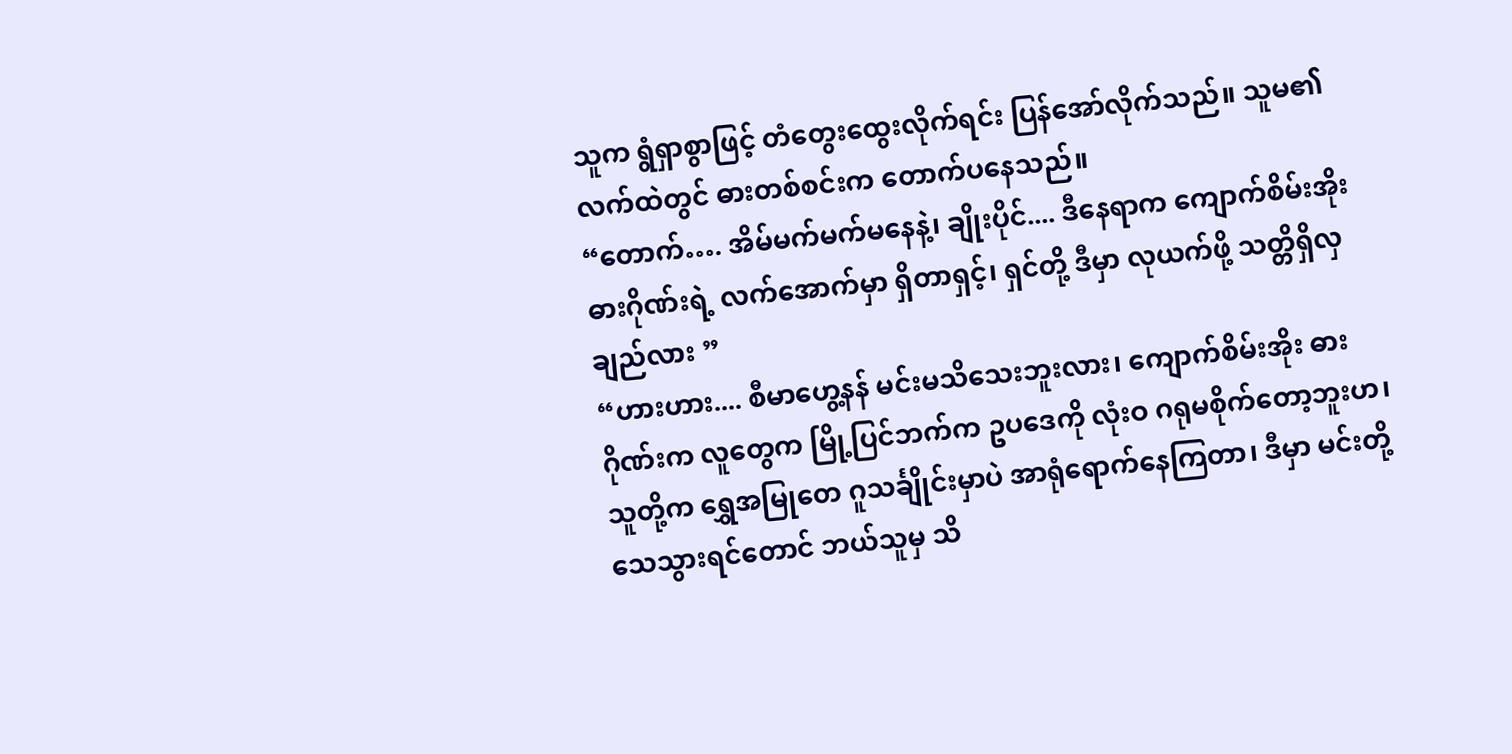သူက ရွံရှာစွာဖြင့် တံတွေးထွေးလိုက်ရင်း ပြန်အော်လိုက်သည်။ သူမ၏ လက်ထဲတွင် ဓားတစ်စင်းက တောက်ပနေသည်။
“တောက်…. အိမ်မက်မက်မနေနဲ့၊ ချိုးပိုင်.... ဒီနေရာက ကျောက်စိမ်းအိုး ဓားဂိုဏ်းရဲ့ လက်အောက်မှာ ရှိတာရှင့်၊ ရှင်တို့ ဒီမှာ လုယက်ဖို့ သတ္တိရှိလှချည်လား ”
“ဟားဟား.... စီမာဟွေ့နန် မင်းမသိသေးဘူးလား၊ ကျောက်စိမ်းအိုး ဓားဂိုဏ်းက လူတွေက မြို့ပြင်ဘက်က ဥပဒေကို လုံးဝ ဂရုမစိုက်တော့ဘူးဟ၊ သူတို့က ရွှေအမြုတေ ဂူသင်္ချိုင်းမှာပဲ အာရုံရောက်နေကြတာ၊ ဒီမှာ မင်းတို့ သေသွားရင်တောင် ဘယ်သူမှ သိ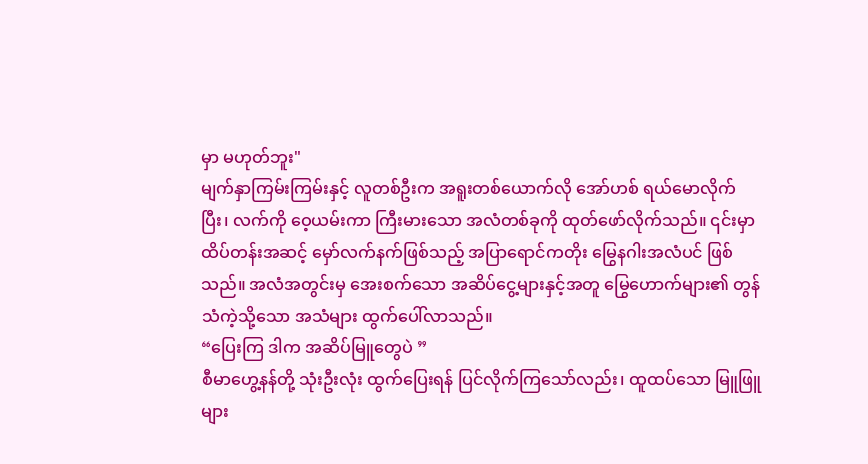မှာ မဟုတ်ဘူး"
မျက်နှာကြမ်းကြမ်းနှင့် လူတစ်ဦးက အရူးတစ်ယောက်လို အော်ဟစ် ရယ်မောလိုက်ပြီး၊ လက်ကို ဝေ့ယမ်းကာ ကြီးမားသော အလံတစ်ခုကို ထုတ်ဖော်လိုက်သည်။ ၎င်းမှာ ထိပ်တန်းအဆင့် မှော်လက်နက်ဖြစ်သည့် အပြာရောင်ကတိုး မြွေနဂါးအလံပင် ဖြစ်သည်။ အလံအတွင်းမှ အေးစက်သော အဆိပ်ငွေ့များနှင့်အတူ မြွေဟောက်များ၏ တွန်သံကဲ့သို့သော အသံများ ထွက်ပေါ်လာသည်။
“ပြေးကြ ဒါက အဆိပ်မြူတွေပဲ ”
စီမာဟွေ့နန်တို့ သုံးဦးလုံး ထွက်ပြေးရန် ပြင်လိုက်ကြသော်လည်း၊ ထူထပ်သော မြူဖြူများ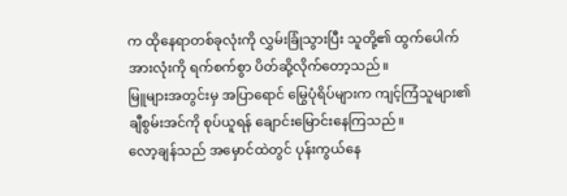က ထိုနေရာတစ်ခုလုံးကို လွှမ်းခြုံသွားပြီး သူတို့၏ ထွက်ပေါက်အားလုံးကို ရက်စက်စွာ ပိတ်ဆို့လိုက်တော့သည်။
မြူများအတွင်းမှ အပြာရောင် မြွေပုံရိပ်များက ကျင့်ကြံသူများ၏ ချီစွမ်းအင်ကို စုပ်ယူရန် ချောင်းမြောင်းနေကြသည်။
လော့ချန်သည် အမှောင်ထဲတွင် ပုန်းကွယ်နေ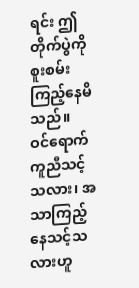ရင်း ဤတိုက်ပွဲကို စူးစမ်းကြည့်နေမိသည်။
ဝင်ရောက်ကူညီသင့်သလား၊ အသာကြည့်နေသင့်သလားဟူ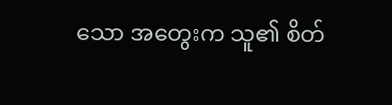သော အတွေးက သူ၏ စိတ်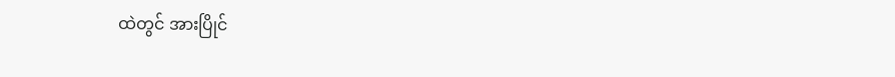ထဲတွင် အားပြိုင်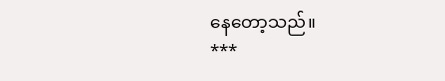နေတော့သည်။
***